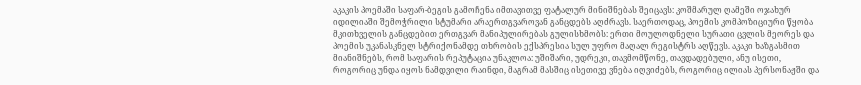აკაკის პოემაში საფარ-ბეგის გამოჩენა იმთავითვე ფატალურ მინიშნებას შეიცავს: კოშმარულ ღამეში ოჯახურ იდილიაში შემოჭრილი სტუმარი არაერთგვაროვან განცდებს აღძრავს. საერთოდაც, პოემის კომპოზიციური წყობა მკითხველის განცდებით ერთგვარ მანიპულირებას გულისხმობს: ერთი მოულოდნელი სურათი ცვლის მეორეს და პოემის უკანასკნელ სტრიქონამდე თხრობის ექსპრესია სულ უფრო მაღალ რეგისტრს აღწევს. აკაკი ხაზგასმით მიანიშნებს, რომ საფარის რეპუტაცია უნაკლოა: უშიშარი, უდრეკი, თავმომწონე, თავდადებული, ანუ ისეთი, როგორიც უნდა იყოს ნამდვილი რაინდი, მაგრამ მასშიც ისეთივე ვნება იღვიძებს, როგორიც ილიას პერსონაჟში და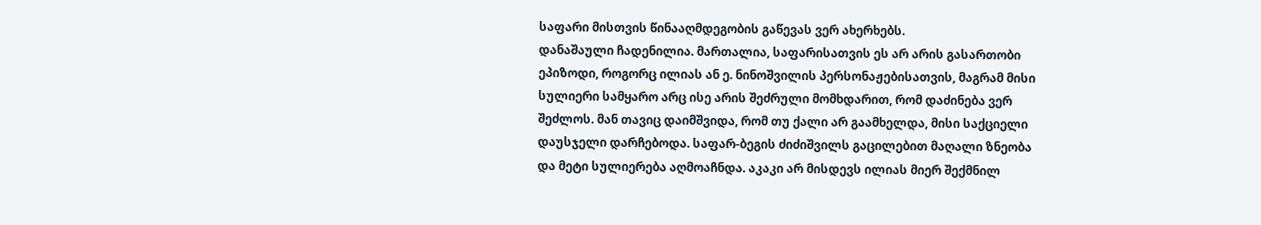საფარი მისთვის წინააღმდეგობის გაწევას ვერ ახერხებს.
დანაშაული ჩადენილია. მართალია, საფარისათვის ეს არ არის გასართობი ეპიზოდი, როგორც ილიას ან ე. ნინოშვილის პერსონაჟებისათვის, მაგრამ მისი სულიერი სამყარო არც ისე არის შეძრული მომხდარით, რომ დაძინება ვერ შეძლოს. მან თავიც დაიმშვიდა, რომ თუ ქალი არ გაამხელდა, მისი საქციელი დაუსჯელი დარჩებოდა. საფარ-ბეგის ძიძიშვილს გაცილებით მაღალი ზნეობა და მეტი სულიერება აღმოაჩნდა. აკაკი არ მისდევს ილიას მიერ შექმნილ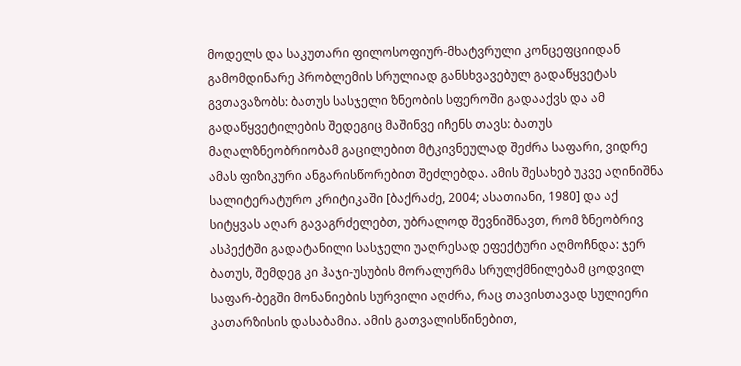მოდელს და საკუთარი ფილოსოფიურ-მხატვრული კონცეფციიდან გამომდინარე პრობლემის სრულიად განსხვავებულ გადაწყვეტას გვთავაზობს: ბათუს სასჯელი ზნეობის სფეროში გადააქვს და ამ გადაწყვეტილების შედეგიც მაშინვე იჩენს თავს: ბათუს მაღალზნეობრიობამ გაცილებით მტკივნეულად შეძრა საფარი, ვიდრე ამას ფიზიკური ანგარისწორებით შეძლებდა. ამის შესახებ უკვე აღინიშნა სალიტერატურო კრიტიკაში [ბაქრაძე, 2004; ასათიანი, 1980] და აქ სიტყვას აღარ გავაგრძელებთ, უბრალოდ შევნიშნავთ, რომ ზნეობრივ ასპექტში გადატანილი სასჯელი უაღრესად ეფექტური აღმოჩნდა: ჯერ ბათუს, შემდეგ კი ჰაჯი-უსუბის მორალურმა სრულქმნილებამ ცოდვილ საფარ-ბეგში მონანიების სურვილი აღძრა, რაც თავისთავად სულიერი კათარზისის დასაბამია. ამის გათვალისწინებით,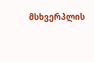მსხვერპლის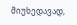მიუხედავად,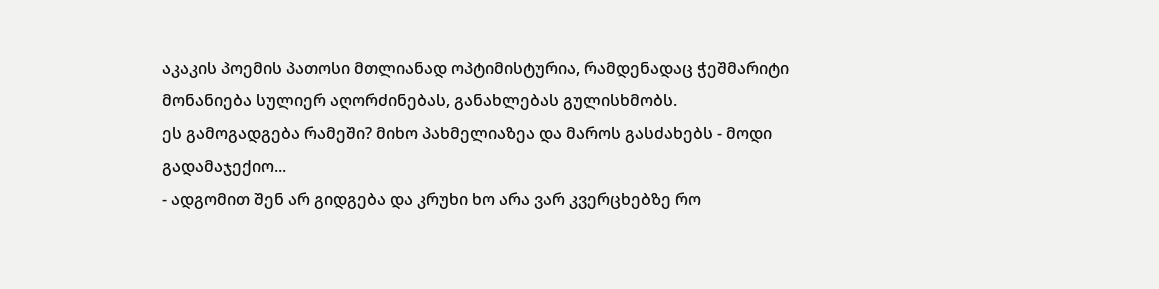აკაკის პოემის პათოსი მთლიანად ოპტიმისტურია, რამდენადაც ჭეშმარიტი მონანიება სულიერ აღორძინებას, განახლებას გულისხმობს.
ეს გამოგადგება რამეში? მიხო პახმელიაზეა და მაროს გასძახებს - მოდი გადამაჯექიო...
- ადგომით შენ არ გიდგება და კრუხი ხო არა ვარ კვერცხებზე რო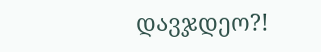დავჯდეო?!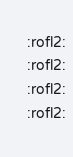:rofl2: :rofl2: :rofl2: :rofl2: